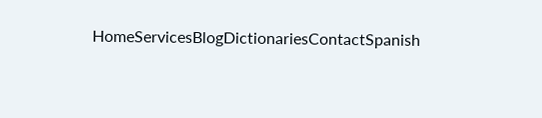HomeServicesBlogDictionariesContactSpanish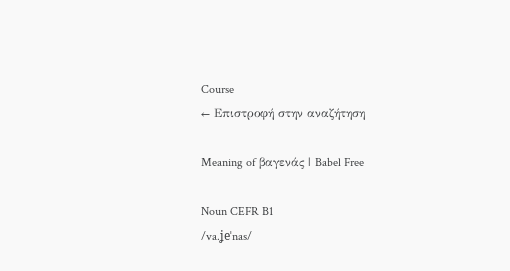Course
← Επιστροφή στην αναζήτηση

Meaning of βαγενάς | Babel Free

Noun CEFR B1
/va.ʝeˈnas/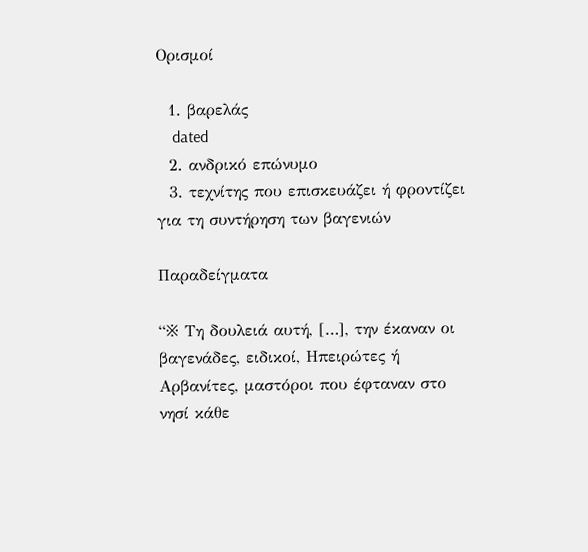Ορισμοί

  1. βαρελάς
    dated
  2. ανδρικό επώνυμο
  3. τεχνίτης που επισκευάζει ή φροντίζει για τη συντήρηση των βαγενιών

Παραδείγματα

“※ Τη δουλειά αυτή, […], την έκαναν οι βαγενάδες, ειδικοί, Ηπειρώτες ή Αρβανίτες, μαστόροι που έφταναν στο νησί κάθε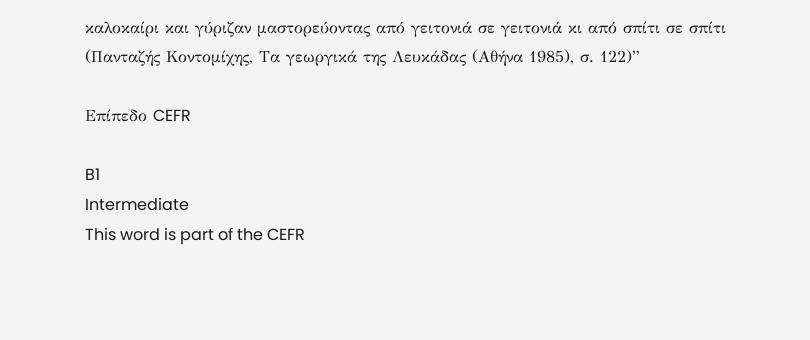καλοκαίρι και γύριζαν μαστορεύοντας από γειτονιά σε γειτονιά κι από σπίτι σε σπίτι (Πανταζής Κοντομίχης, Τα γεωργικά της Λευκάδας (Αθήνα 1985), σ. 122)”

Επίπεδο CEFR

B1
Intermediate
This word is part of the CEFR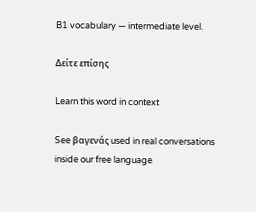B1 vocabulary — intermediate level.

Δείτε επίσης

Learn this word in context

See βαγενάς used in real conversations inside our free language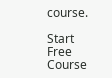course.

Start Free Course